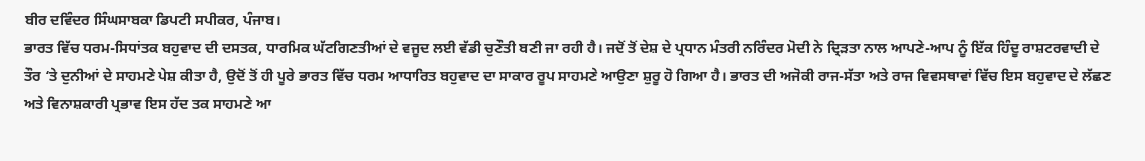ਬੀਰ ਦਵਿੰਦਰ ਸਿੰਘਸਾਬਕਾ ਡਿਪਟੀ ਸਪੀਕਰ, ਪੰਜਾਬ।
ਭਾਰਤ ਵਿੱਚ ਧਰਮ-ਸਿਧਾਂਤਕ ਬਹੁਵਾਦ ਦੀ ਦਸਤਕ, ਧਾਰਮਿਕ ਘੱਟਗਿਣਤੀਆਂ ਦੇ ਵਜੂਦ ਲਈ ਵੱਡੀ ਚੁਣੌਤੀ ਬਣੀ ਜਾ ਰਹੀ ਹੈ। ਜਦੋਂ ਤੋਂ ਦੇਸ਼ ਦੇ ਪ੍ਰਧਾਨ ਮੰਤਰੀ ਨਰਿੰਦਰ ਮੋਦੀ ਨੇ ਦ੍ਰਿੜਤਾ ਨਾਲ ਆਪਣੇ-ਆਪ ਨੂੰ ਇੱਕ ਹਿੰਦੂ ਰਾਸ਼ਟਰਵਾਦੀ ਦੇ ਤੌਰ ‘ਤੇ ਦੁਨੀਆਂ ਦੇ ਸਾਹਮਣੇ ਪੇਸ਼ ਕੀਤਾ ਹੈ, ਉਦੋਂ ਤੋਂ ਹੀ ਪੂਰੇ ਭਾਰਤ ਵਿੱਚ ਧਰਮ ਆਧਾਰਿਤ ਬਹੁਵਾਦ ਦਾ ਸਾਕਾਰ ਰੂਪ ਸਾਹਮਣੇ ਆਉਣਾ ਸ਼ੁਰੂ ਹੋ ਗਿਆ ਹੈ। ਭਾਰਤ ਦੀ ਅਜੋਕੀ ਰਾਜ-ਸੱਤਾ ਅਤੇ ਰਾਜ ਵਿਵਸਥਾਵਾਂ ਵਿੱਚ ਇਸ ਬਹੁਵਾਦ ਦੇ ਲੱਛਣ ਅਤੇ ਵਿਨਾਸ਼ਕਾਰੀ ਪ੍ਰਭਾਵ ਇਸ ਹੱਦ ਤਕ ਸਾਹਮਣੇ ਆ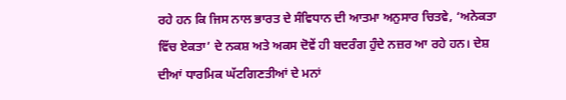ਰਹੇ ਹਨ ਕਿ ਜਿਸ ਨਾਲ ਭਾਰਤ ਦੇ ਸੰਵਿਧਾਨ ਦੀ ਆਤਮਾ ਅਨੁਸਾਰ ਚਿਤਵੇ, ‘ਅਨੇਕਤਾ ਵਿੱਚ ਏਕਤਾ’ ਦੇ ਨਕਸ਼ ਅਤੇ ਅਕਸ ਦੋਵੇਂ ਹੀ ਬਦਰੰਗ ਹੁੰਦੇ ਨਜ਼ਰ ਆ ਰਹੇ ਹਨ। ਦੇਸ਼ ਦੀਆਂ ਧਾਰਮਿਕ ਘੱਟਗਿਣਤੀਆਂ ਦੇ ਮਨਾਂ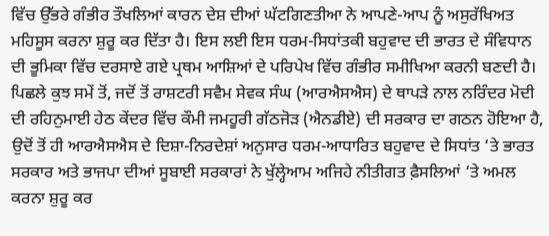ਵਿੱਚ ਉੱਭਰੇ ਗੰਭੀਰ ਤੌਖਲਿਆਂ ਕਾਰਨ ਦੇਸ਼ ਦੀਆਂ ਘੱਟਗਿਣਤੀਆ ਨੇ ਆਪਣੇ-ਆਪ ਨੂੰ ਅਸੁਰੱਖਿਅਤ ਮਹਿਸੂਸ ਕਰਨਾ ਸ਼ੁਰੂ ਕਰ ਦਿੱਤਾ ਹੈ। ਇਸ ਲਈ ਇਸ ਧਰਮ-ਸਿਧਾਂਤਕੀ ਬਹੁਵਾਦ ਦੀ ਭਾਰਤ ਦੇ ਸੰਵਿਧਾਨ ਦੀ ਭੂਮਿਕਾ ਵਿੱਚ ਦਰਸਾਏ ਗਏ ਪ੍ਰਥਮ ਆਸ਼ਿਆਂ ਦੇ ਪਰਿਪੇਖ ਵਿੱਚ ਗੰਭੀਰ ਸਮੀਖਿਆ ਕਰਨੀ ਬਣਦੀ ਹੈ।
ਪਿਛਲੇ ਕੁਝ ਸਮੇਂ ਤੋਂ, ਜਦੋਂ ਤੋਂ ਰਾਸ਼ਟਰੀ ਸਵੈਮ ਸੇਵਕ ਸੰਘ (ਆਰਐਸਐਸ) ਦੇ ਥਾਪੜੇ ਨਾਲ ਨਰਿੰਦਰ ਮੋਦੀ ਦੀ ਰਹਿਨੁਮਾਈ ਹੇਠ ਕੇਂਦਰ ਵਿੱਚ ਕੌਮੀ ਜਮਹੂਰੀ ਗੱਠਜੋੜ (ਐਨਡੀਏ) ਦੀ ਸਰਕਾਰ ਦਾ ਗਠਨ ਹੋਇਆ ਹੈ, ਉਦੋਂ ਤੋਂ ਹੀ ਆਰਐਸਐਸ ਦੇ ਦਿਸ਼ਾ-ਨਿਰਦੇਸ਼ਾਂ ਅਨੁਸਾਰ ਧਰਮ-ਆਧਾਰਿਤ ਬਹੁਵਾਦ ਦੇ ਸਿਧਾਂਤ ‘ਤੇ ਭਾਰਤ ਸਰਕਾਰ ਅਤੇ ਭਾਜਪਾ ਦੀਆਂ ਸੂਬਾਈ ਸਰਕਾਰਾਂ ਨੇ ਖੁੱਲ੍ਹੇਆਮ ਅਜਿਹੇ ਨੀਤੀਗਤ ਫ਼ੈਸਲਿਆਂ ‘ਤੇ ਅਮਲ ਕਰਨਾ ਸ਼ੁਰੂ ਕਰ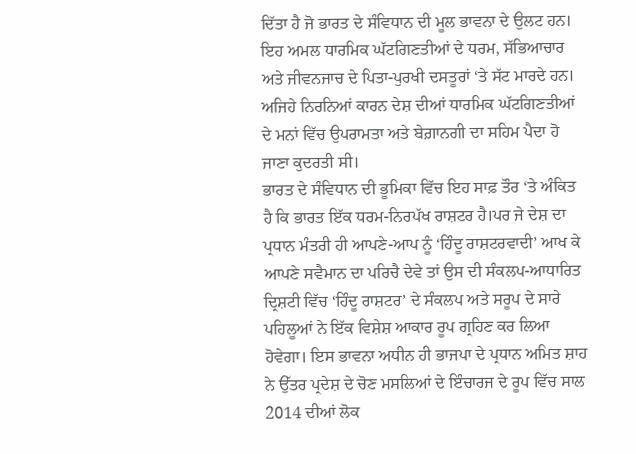ਦਿੱਤਾ ਹੈ ਜੋ ਭਾਰਤ ਦੇ ਸੰਵਿਧਾਨ ਦੀ ਮੂਲ ਭਾਵਨਾ ਦੇ ਉਲਟ ਹਨ। ਇਹ ਅਮਲ ਧਾਰਮਿਕ ਘੱਟਗਿਣਤੀਆਂ ਦੇ ਧਰਮ, ਸੱਭਿਆਚਾਰ ਅਤੇ ਜੀਵਨਜਾਚ ਦੇ ਪਿਤਾ-ਪੁਰਖੀ ਦਸਤੂਰਾਂ ‘ਤੇ ਸੱਟ ਮਾਰਦੇ ਹਨ। ਅਜਿਹੇ ਨਿਰਨਿਆਂ ਕਾਰਨ ਦੇਸ਼ ਦੀਆਂ ਧਾਰਮਿਕ ਘੱਟਗਿਣਤੀਆਂ ਦੇ ਮਨਾਂ ਵਿੱਚ ਉਪਰਾਮਤਾ ਅਤੇ ਬੇਗ਼ਾਨਗੀ ਦਾ ਸਹਿਮ ਪੈਦਾ ਹੋ ਜਾਣਾ ਕੁਦਰਤੀ ਸੀ।
ਭਾਰਤ ਦੇ ਸੰਵਿਧਾਨ ਦੀ ਭੂਮਿਕਾ ਵਿੱਚ ਇਹ ਸਾਫ਼ ਤੌਰ ‘ਤੇ ਅੰਕਿਤ ਹੈ ਕਿ ਭਾਰਤ ਇੱਕ ਧਰਮ-ਨਿਰਪੱਖ ਰਾਸ਼ਟਰ ਹੈ।ਪਰ ਜੇ ਦੇਸ਼ ਦਾ ਪ੍ਰਧਾਨ ਮੰਤਰੀ ਹੀ ਆਪਣੇ-ਆਪ ਨੂੰ ‘ਹਿੰਦੂ ਰਾਸ਼ਟਰਵਾਦੀ’ ਆਖ ਕੇ ਆਪਣੇ ਸਵੈਮਾਨ ਦਾ ਪਰਿਚੈ ਦੇਵੇ ਤਾਂ ਉਸ ਦੀ ਸੰਕਲਪ-ਆਧਾਰਿਤ ਦ੍ਰਿਸ਼ਟੀ ਵਿੱਚ ‘ਹਿੰਦੂ ਰਾਸ਼ਟਰ’ ਦੇ ਸੰਕਲਪ ਅਤੇ ਸਰੂਪ ਦੇ ਸਾਰੇ ਪਹਿਲੂਆਂ ਨੇ ਇੱਕ ਵਿਸ਼ੇਸ਼ ਆਕਾਰ ਰੂਪ ਗ੍ਰਹਿਣ ਕਰ ਲਿਆ ਹੋਵੇਗਾ। ਇਸ ਭਾਵਨਾ ਅਧੀਨ ਹੀ ਭਾਜਪਾ ਦੇ ਪ੍ਰਧਾਨ ਅਮਿਤ ਸ਼ਾਹ ਨੇ ਉੱਤਰ ਪ੍ਰਦੇਸ਼ ਦੇ ਚੋਣ ਮਸਲਿਆਂ ਦੇ ਇੰਚਾਰਜ ਦੇ ਰੂਪ ਵਿੱਚ ਸਾਲ 2014 ਦੀਆਂ ਲੋਕ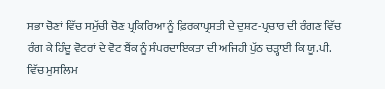ਸਭਾ ਚੋਣਾਂ ਵਿੱਚ ਸਮੁੱਚੀ ਚੋਣ ਪ੍ਰਕਿਰਿਆ ਨੂੰ ਫ਼ਿਰਕਾਪ੍ਰਸਤੀ ਦੇ ਦੁਸ਼ਟ-ਪ੍ਰਚਾਰ ਦੀ ਰੰਗਣ ਵਿੱਚ ਰੰਗ ਕੇ ਹਿੰਦੂ ਵੋਟਰਾਂ ਦੇ ਵੋਟ ਬੈਂਕ ਨੂੰ ਸੰਪਰਦਾਇਕਤਾ ਦੀ ਅਜਿਹੀ ਪੁੱਠ ਚੜ੍ਹਾਈ ਕਿ ਯੂ.ਪੀ. ਵਿੱਚ ਮੁਸਲਿਮ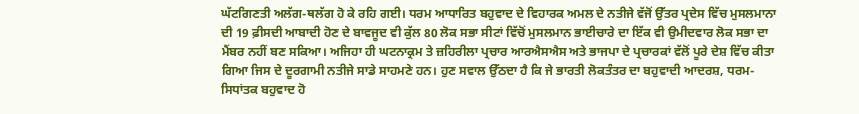ਘੱਟਗਿਣਤੀ ਅਲੱਗ-ਥਲੱਗ ਹੋ ਕੇ ਰਹਿ ਗਈ। ਧਰਮ ਆਧਾਰਿਤ ਬਹੁਵਾਦ ਦੇ ਵਿਹਾਰਕ ਅਮਲ ਦੇ ਨਤੀਜੇ ਵੱਜੋਂ ਉੱਤਰ ਪ੍ਰਦੇਸ ਵਿੱਚ ਮੁਸਲਮਾਨਾ ਦੀ 19 ਫ਼ੀਸਦੀ ਆਬਾਦੀ ਹੋਣ ਦੇ ਬਾਵਜੂਦ ਵੀ ਕੁੱਲ 80 ਲੋਕ ਸਭਾ ਸੀਟਾਂ ਵਿੱਚੋਂ ਮੁਸਲਮਾਨ ਭਾਈਚਾਰੇ ਦਾ ਇੱਕ ਵੀ ਉਮੀਦਵਾਰ ਲੋਕ ਸਭਾ ਦਾ ਮੈਂਬਰ ਨਹੀਂ ਬਣ ਸਕਿਆ। ਅਜਿਹਾ ਹੀ ਘਟਨਾਕ੍ਰਮ ਤੇ ਜ਼ਹਿਰੀਲਾ ਪ੍ਰਚਾਰ ਆਰਐਸਐਸ ਅਤੇ ਭਾਜਪਾ ਦੇ ਪ੍ਰਚਾਰਕਾਂ ਵੱਲੋਂ ਪੂਰੇ ਦੇਸ਼ ਵਿੱਚ ਕੀਤਾ ਗਿਆ ਜਿਸ ਦੇ ਦੂਰਗਾਮੀ ਨਤੀਜੇ ਸਾਡੇ ਸਾਹਮਣੇ ਹਨ। ਹੁਣ ਸਵਾਲ ਉੱਠਦਾ ਹੈ ਕਿ ਜੇ ਭਾਰਤੀ ਲੋਕਤੰਤਰ ਦਾ ਬਹੁਵਾਦੀ ਆਦਰਸ਼, ਧਰਮ-ਸਿਧਾਂਤਕ ਬਹੁਵਾਦ ਹੋ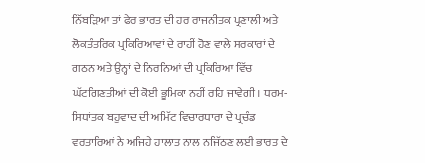ਨਿੱਬੜਿਆ ਤਾਂ ਫੇਰ ਭਾਰਤ ਦੀ ਹਰ ਰਾਜਨੀਤਕ ਪ੍ਰਣਾਲੀ ਅਤੇ ਲੋਕਤੰਤਰਿਕ ਪ੍ਰਕਿਰਿਆਵਾਂ ਦੇ ਰਾਹੀਂ ਹੋਣ ਵਾਲੇ ਸਰਕਾਰਾਂ ਦੇ ਗਠਨ ਅਤੇ ਉਨ੍ਹਾਂ ਦੇ ਨਿਰਨਿਆਂ ਦੀ ਪ੍ਰਕਿਰਿਆ ਵਿੱਚ ਘੱਟਗਿਣਤੀਆਂ ਦੀ ਕੋਈ ਭੂਮਿਕਾ ਨਹੀਂ ਰਹਿ ਜਾਵੇਗੀ। ਧਰਮ-ਸਿਧਾਂਤਕ ਬਹੁਵਾਦ ਦੀ ਅਮਿੱਟ ਵਿਚਾਰਧਾਰਾ ਦੇ ਪ੍ਰਚੰਡ ਵਰਤਾਰਿਆਂ ਨੇ ਅਜਿਹੇ ਹਾਲਾਤ ਨਾਲ ਨਜਿੱਠਣ ਲਈ ਭਾਰਤ ਦੇ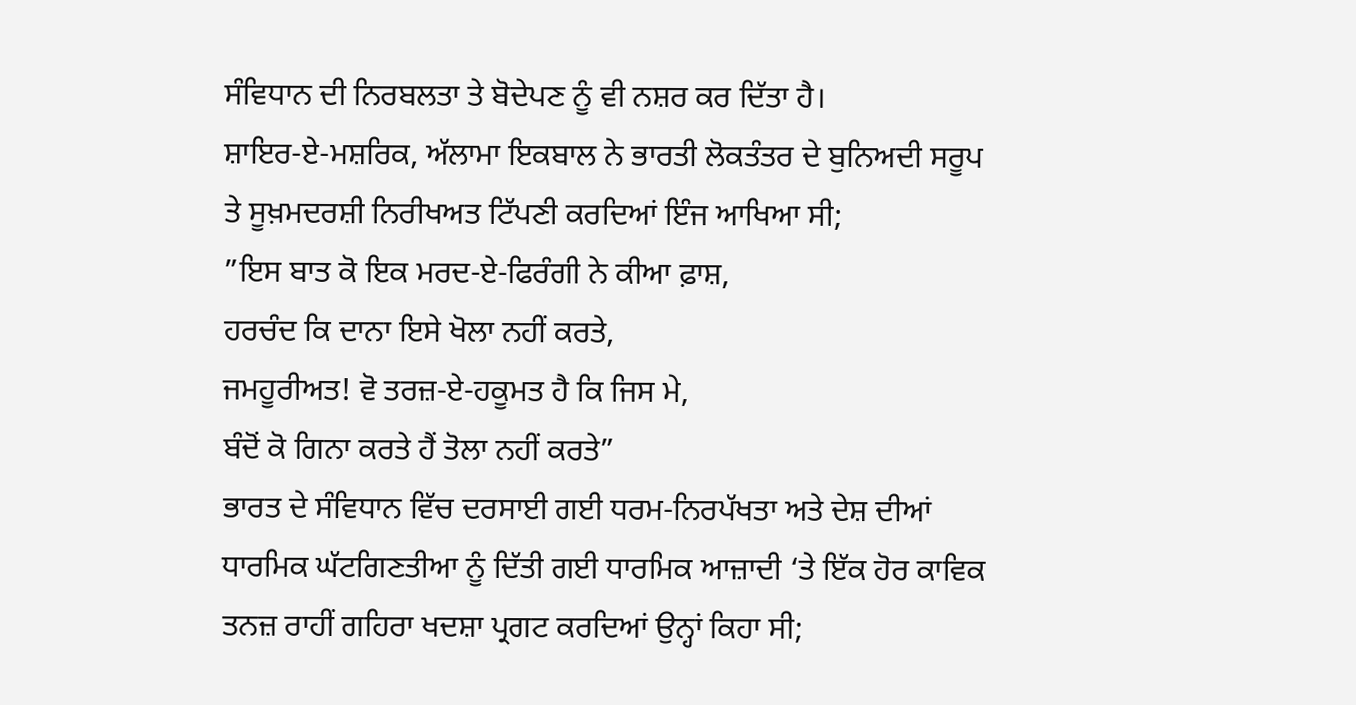ਸੰਵਿਧਾਨ ਦੀ ਨਿਰਬਲਤਾ ਤੇ ਬੋਦੇਪਣ ਨੂੰ ਵੀ ਨਸ਼ਰ ਕਰ ਦਿੱਤਾ ਹੈ।
ਸ਼ਾਇਰ-ਏ-ਮਸ਼ਰਿਕ, ਅੱਲਾਮਾ ਇਕਬਾਲ ਨੇ ਭਾਰਤੀ ਲੋਕਤੰਤਰ ਦੇ ਬੁਨਿਅਦੀ ਸਰੂਪ ਤੇ ਸੂਖ਼ਮਦਰਸ਼ੀ ਨਿਰੀਖਅਤ ਟਿੱਪਣੀ ਕਰਦਿਆਂ ਇੰਜ ਆਖਿਆ ਸੀ;
”ਇਸ ਬਾਤ ਕੋ ਇਕ ਮਰਦ-ਏ-ਫਿਰੰਗੀ ਨੇ ਕੀਆ ਫ਼ਾਸ਼,
ਹਰਚੰਦ ਕਿ ਦਾਨਾ ਇਸੇ ਖੋਲਾ ਨਹੀਂ ਕਰਤੇ,
ਜਮਹੂਰੀਅਤ! ਵੋ ਤਰਜ਼-ਏ-ਹਕੂਮਤ ਹੈ ਕਿ ਜਿਸ ਮੇ,
ਬੰਦੋਂ ਕੋ ਗਿਨਾ ਕਰਤੇ ਹੈਂ ਤੋਲਾ ਨਹੀਂ ਕਰਤੇ”
ਭਾਰਤ ਦੇ ਸੰਵਿਧਾਨ ਵਿੱਚ ਦਰਸਾਈ ਗਈ ਧਰਮ-ਨਿਰਪੱਖਤਾ ਅਤੇ ਦੇਸ਼ ਦੀਆਂ ਧਾਰਮਿਕ ਘੱਟਗਿਣਤੀਆ ਨੂੰ ਦਿੱਤੀ ਗਈ ਧਾਰਮਿਕ ਆਜ਼ਾਦੀ ‘ਤੇ ਇੱਕ ਹੋਰ ਕਾਵਿਕ ਤਨਜ਼ ਰਾਹੀਂ ਗਹਿਰਾ ਖਦਸ਼ਾ ਪ੍ਰਗਟ ਕਰਦਿਆਂ ਉਨ੍ਹਾਂ ਕਿਹਾ ਸੀ;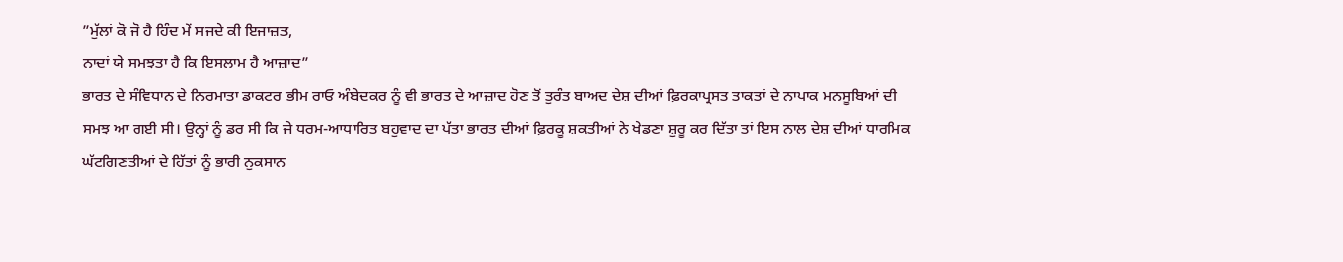”ਮੁੱਲਾਂ ਕੋ ਜੋ ਹੈ ਹਿੰਦ ਮੇਂ ਸਜਦੇ ਕੀ ਇਜਾਜ਼ਤ,
ਨਾਦਾਂ ਯੇ ਸਮਝਤਾ ਹੈ ਕਿ ਇਸਲਾਮ ਹੈ ਆਜ਼ਾਦ”
ਭਾਰਤ ਦੇ ਸੰਵਿਧਾਨ ਦੇ ਨਿਰਮਾਤਾ ਡਾਕਟਰ ਭੀਮ ਰਾਓ ਅੰਬੇਦਕਰ ਨੂੰ ਵੀ ਭਾਰਤ ਦੇ ਆਜ਼ਾਦ ਹੋਣ ਤੋਂ ਤੁਰੰਤ ਬਾਅਦ ਦੇਸ਼ ਦੀਆਂ ਫ਼ਿਰਕਾਪ੍ਰਸਤ ਤਾਕਤਾਂ ਦੇ ਨਾਪਾਕ ਮਨਸੂਬਿਆਂ ਦੀ ਸਮਝ ਆ ਗਈ ਸੀ। ਉਨ੍ਹਾਂ ਨੂੰ ਡਰ ਸੀ ਕਿ ਜੇ ਧਰਮ-ਆਧਾਰਿਤ ਬਹੁਵਾਦ ਦਾ ਪੱਤਾ ਭਾਰਤ ਦੀਆਂ ਫ਼ਿਰਕੂ ਸ਼ਕਤੀਆਂ ਨੇ ਖੇਡਣਾ ਸ਼ੁਰੂ ਕਰ ਦਿੱਤਾ ਤਾਂ ਇਸ ਨਾਲ ਦੇਸ਼ ਦੀਆਂ ਧਾਰਮਿਕ ਘੱਟਗਿਣਤੀਆਂ ਦੇ ਹਿੱਤਾਂ ਨੂੰ ਭਾਰੀ ਨੁਕਸਾਨ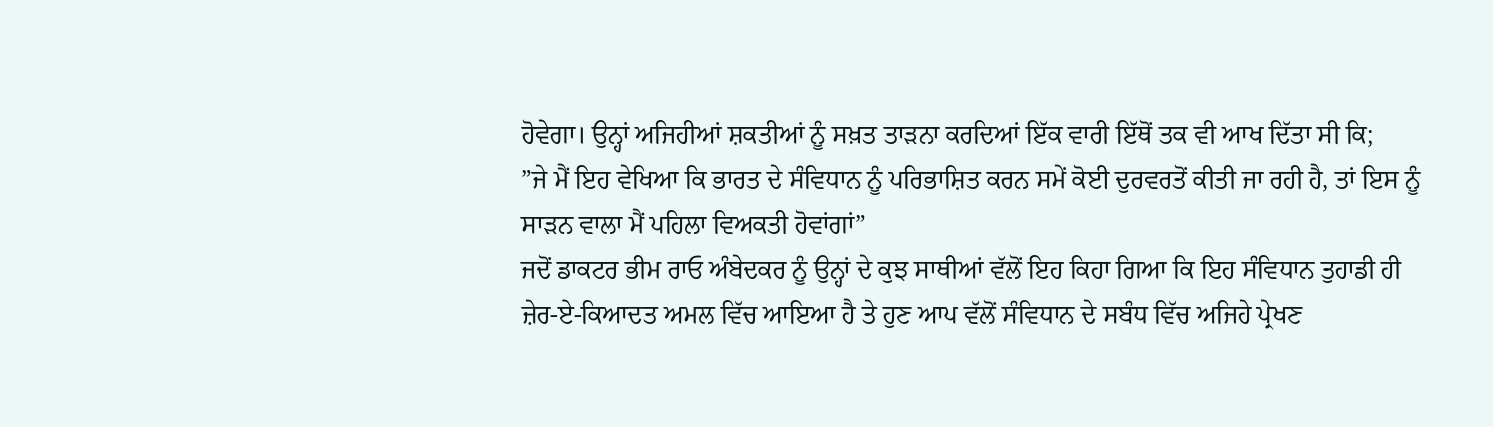ਹੋਵੇਗਾ। ਉਨ੍ਹਾਂ ਅਜਿਹੀਆਂ ਸ਼ਕਤੀਆਂ ਨੂੰ ਸਖ਼ਤ ਤਾੜਨਾ ਕਰਦਿਆਂ ਇੱਕ ਵਾਰੀ ਇੱਥੋਂ ਤਕ ਵੀ ਆਖ ਦਿੱਤਾ ਸੀ ਕਿ;
”ਜੇ ਮੈਂ ਇਹ ਵੇਖਿਆ ਕਿ ਭਾਰਤ ਦੇ ਸੰਵਿਧਾਨ ਨੂੰ ਪਰਿਭਾਸ਼ਿਤ ਕਰਨ ਸਮੇਂ ਕੋਈ ਦੁਰਵਰਤੋਂ ਕੀਤੀ ਜਾ ਰਹੀ ਹੈ, ਤਾਂ ਇਸ ਨੂੰ ਸਾੜਨ ਵਾਲਾ ਮੈਂ ਪਹਿਲਾ ਵਿਅਕਤੀ ਹੋਵਾਂਗਾਂ”
ਜਦੋਂ ਡਾਕਟਰ ਭੀਮ ਰਾਓ ਅੰਬੇਦਕਰ ਨੂੰ ਉਨ੍ਹਾਂ ਦੇ ਕੁਝ ਸਾਥੀਆਂ ਵੱਲੋਂ ਇਹ ਕਿਹਾ ਗਿਆ ਕਿ ਇਹ ਸੰਵਿਧਾਨ ਤੁਹਾਡੀ ਹੀ ਜ਼ੇਰ-ਏ-ਕਿਆਦਤ ਅਮਲ ਵਿੱਚ ਆਇਆ ਹੈ ਤੇ ਹੁਣ ਆਪ ਵੱਲੋਂ ਸੰਵਿਧਾਨ ਦੇ ਸਬੰਧ ਵਿੱਚ ਅਜਿਹੇ ਪ੍ਰੇਖਣ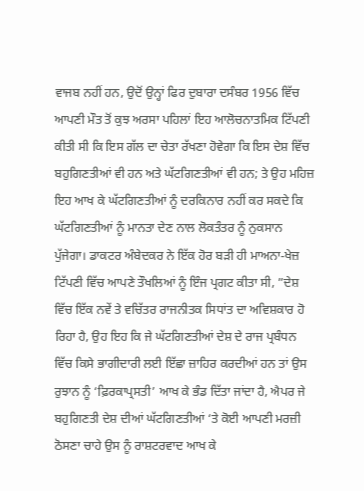ਵਾਜਬ ਨਹੀਂ ਹਨ, ਉਦੋਂ ਉਨ੍ਹਾਂ ਫਿਰ ਦੁਬਾਰਾ ਦਸੰਬਰ 1956 ਵਿੱਚ ਆਪਣੀ ਮੌਤ ਤੋਂ ਕੁਝ ਅਰਸਾ ਪਹਿਲਾਂ ਇਹ ਆਲੋਚਨਾਤਮਿਕ ਟਿੱਪਣੀ ਕੀਤੀ ਸੀ ਕਿ ਇਸ ਗੱਲ ਦਾ ਚੇਤਾ ਰੱਖਣਾ ਹੋਵੇਗਾ ਕਿ ਇਸ ਦੇਸ਼ ਵਿੱਚ ਬਹੁਗਿਣਤੀਆਂ ਵੀ ਹਨ ਅਤੇ ਘੱਟਗਿਣਤੀਆਂ ਵੀ ਹਨ; ਤੇ ਉਹ ਮਹਿਜ਼ ਇਹ ਆਖ ਕੇ ਘੱਟਗਿਣਤੀਆਂ ਨੂੰ ਦਰਕਿਨਾਰ ਨਹੀਂ ਕਰ ਸਕਦੇ ਕਿ ਘੱਟਗਿਣਤੀਆਂ ਨੂੰ ਮਾਨਤਾ ਦੇਣ ਨਾਲ ਲੋਕਤੰਤਰ ਨੂੰ ਨੁਕਸਾਨ ਪੁੱਜੇਗਾ। ਡਾਕਟਰ ਅੰਬੇਦਕਰ ਨੇ ਇੱਕ ਹੋਰ ਬੜੀ ਹੀ ਮਾਅਨਾ-ਖੇਜ਼ ਟਿੱਪਣੀ ਵਿੱਚ ਆਪਣੇ ਤੌਖਲਿਆਂ ਨੂੰ ਇੰਜ ਪ੍ਰਗਟ ਕੀਤਾ ਸੀ, ”ਦੇਸ਼ ਵਿੱਚ ਇੱਕ ਨਵੇਂ ਤੇ ਵਚਿੱਤਰ ਰਾਜਨੀਤਕ ਸਿਧਾਂਤ ਦਾ ਅਵਿਸ਼ਕਾਰ ਹੋ ਰਿਹਾ ਹੈ, ਉਹ ਇਹ ਕਿ ਜੇ ਘੱਟਗਿਣਤੀਆਂ ਦੇਸ਼ ਦੇ ਰਾਜ ਪ੍ਰਬੰਧਨ ਵਿੱਚ ਕਿਸੇ ਭਾਗੀਦਾਰੀ ਲਈ ਇੱਛਾ ਜ਼ਾਹਿਰ ਕਰਦੀਆਂ ਹਨ ਤਾਂ ਉਸ ਰੁਝਾਨ ਨੂੰ ‘ਫ਼ਿਰਕਾਪ੍ਰਸਤੀ’ ਆਖ ਕੇ ਭੰਡ ਦਿੱਤਾ ਜਾਂਦਾ ਹੈ, ਐਪਰ ਜੇ ਬਹੁਗਿਣਤੀ ਦੇਸ਼ ਦੀਆਂ ਘੱਟਗਿਣਤੀਆਂ ‘ਤੇ ਕੋਈ ਆਪਣੀ ਮਰਜ਼ੀ ਠੋਸਣਾ ਚਾਹੇ ਉਸ ਨੂੰ ਰਾਸ਼ਟਰਵਾਦ ਆਖ ਕੇ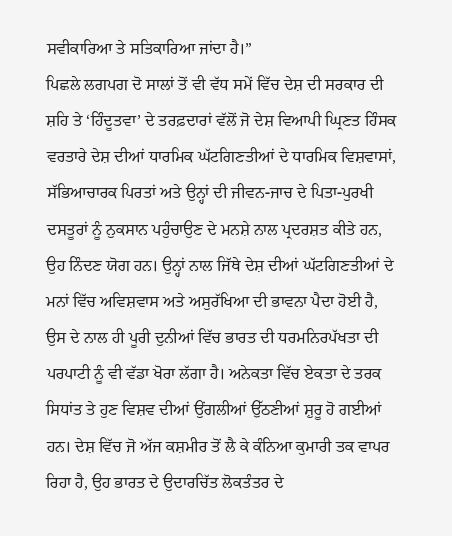ਸਵੀਕਾਰਿਆ ਤੇ ਸਤਿਕਾਰਿਆ ਜਾਂਦਾ ਹੈ।”
ਪਿਛਲੇ ਲਗਪਗ ਦੋ ਸਾਲਾਂ ਤੋਂ ਵੀ ਵੱਧ ਸਮੇਂ ਵਿੱਚ ਦੇਸ਼ ਦੀ ਸਰਕਾਰ ਦੀ ਸ਼ਹਿ ਤੇ ‘ਹਿੰਦੂਤਵਾ’ ਦੇ ਤਰਫ਼ਦਾਰਾਂ ਵੱਲੋਂ ਜੋ ਦੇਸ਼ ਵਿਆਪੀ ਘ੍ਰਿਣਤ ਹਿੰਸਕ ਵਰਤਾਰੇ ਦੇਸ਼ ਦੀਆਂ ਧਾਰਮਿਕ ਘੱਟਗਿਣਤੀਆਂ ਦੇ ਧਾਰਮਿਕ ਵਿਸ਼ਵਾਸਾਂ, ਸੱਭਿਆਚਾਰਕ ਪਿਰਤਾਂ ਅਤੇ ਉਨ੍ਹਾਂ ਦੀ ਜੀਵਨ-ਜਾਚ ਦੇ ਪਿਤਾ-ਪੁਰਖੀ ਦਸਤੂਰਾਂ ਨੂੰ ਨੁਕਸਾਨ ਪਹੁੰਚਾਉਣ ਦੇ ਮਨਸ਼ੇ ਨਾਲ ਪ੍ਰਦਰਸ਼ਤ ਕੀਤੇ ਹਨ, ਉਹ ਨਿੰਦਣ ਯੋਗ ਹਨ। ਉਨ੍ਹਾਂ ਨਾਲ ਜਿੱਥੇ ਦੇਸ਼ ਦੀਆਂ ਘੱਟਗਿਣਤੀਆਂ ਦੇ ਮਨਾਂ ਵਿੱਚ ਅਵਿਸ਼ਵਾਸ ਅਤੇ ਅਸੁਰੱਖਿਆ ਦੀ ਭਾਵਨਾ ਪੈਦਾ ਹੋਈ ਹੈ, ਉਸ ਦੇ ਨਾਲ ਹੀ ਪੂਰੀ ਦੁਨੀਆਂ ਵਿੱਚ ਭਾਰਤ ਦੀ ਧਰਮਨਿਰਪੱਖਤਾ ਦੀ ਪਰਪਾਟੀ ਨੂੰ ਵੀ ਵੱਡਾ ਖੋਰਾ ਲੱਗਾ ਹੈ। ਅਨੇਕਤਾ ਵਿੱਚ ਏਕਤਾ ਦੇ ਤਰਕ ਸਿਧਾਂਤ ਤੇ ਹੁਣ ਵਿਸ਼ਵ ਦੀਆਂ ਉਂਗਲੀਆਂ ਉੱਠਣੀਆਂ ਸ਼ੁਰੂ ਹੋ ਗਈਆਂ ਹਨ। ਦੇਸ਼ ਵਿੱਚ ਜੋ ਅੱਜ ਕਸ਼ਮੀਰ ਤੋਂ ਲੈ ਕੇ ਕੰਨਿਆ ਕੁਮਾਰੀ ਤਕ ਵਾਪਰ ਰਿਹਾ ਹੈ, ਉਹ ਭਾਰਤ ਦੇ ਉਦਾਰਚਿੱਤ ਲੋਕਤੰਤਰ ਦੇ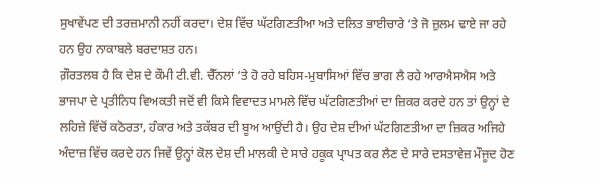ਸੁਖਾਵੇਂਪਣ ਦੀ ਤਰਜ਼ਮਾਨੀ ਨਹੀਂ ਕਰਦਾ। ਦੇਸ਼ ਵਿੱਚ ਘੱਟਗਿਣਤੀਆ ਅਤੇ ਦਲਿਤ ਭਾਈਚਾਰੇ ‘ਤੇ ਜੋ ਜ਼ੁਲਮ ਢਾਏ ਜਾ ਰਹੇ ਹਨ ਉਹ ਨਾਕਾਬਲੇ ਬਰਦਾਸ਼ਤ ਹਨ।
ਗ਼ੌਰਤਲਬ ਹੈ ਕਿ ਦੇਸ਼ ਦੇ ਕੌਮੀ ਟੀ.ਵੀ. ਚੈੱਨਲਾਂ ‘ਤੇ ਹੋ ਰਹੇ ਬਹਿਸ-ਮੁਬਾਸਿਆਂ ਵਿੱਚ ਭਾਗ ਲੈ ਰਹੇ ਆਰਐਸਐਸ ਅਤੇ ਭਾਜਪਾ ਦੇ ਪ੍ਰਤੀਨਿਧ ਵਿਅਕਤੀ ਜਦੋਂ ਵੀ ਕਿਸੇ ਵਿਵਾਦਤ ਮਾਮਲੇ ਵਿੱਚ ਘੱਟਗਿਣਤੀਆਂ ਦਾ ਜ਼ਿਕਰ ਕਰਦੇ ਹਨ ਤਾਂ ਉਨ੍ਹਾਂ ਦੇ ਲਹਿਜ਼ੇ ਵਿੱਚੋਂ ਕਠੋਰਤਾ, ਹੰਕਾਰ ਅਤੇ ਤਕੱਬਰ ਦੀ ਬੂਅ ਆਉਂਦੀ ਹੈ। ਉਹ ਦੇਸ਼ ਦੀਆਂ ਘੱਟਗਿਣਤੀਆ ਦਾ ਜ਼ਿਕਰ ਅਜਿਹੇ ਅੰਦਾਜ਼ ਵਿੱਚ ਕਰਦੇ ਹਨ ਜਿਵੇਂ ਉਨ੍ਹਾਂ ਕੋਲ ਦੇਸ਼ ਦੀ ਮਾਲਕੀ ਦੇ ਸਾਰੇ ਹਕੂਕ ਪ੍ਰਾਪਤ ਕਰ ਲੈਣ ਦੇ ਸਾਰੇ ਦਸਤਾਵੇਜ਼ ਮੌਜੂਦ ਹੋਣ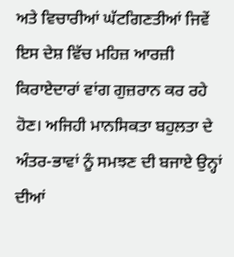ਅਤੇ ਵਿਚਾਰੀਆਂ ਘੱਟਗਿਣਤੀਆਂ ਜਿਵੇਂ ਇਸ ਦੇਸ਼ ਵਿੱਚ ਮਹਿਜ਼ ਆਰਜ਼ੀ ਕਿਰਾਏਦਾਰਾਂ ਵਾਂਗ ਗੁਜ਼ਰਾਨ ਕਰ ਰਹੇ ਹੋਣ। ਅਜਿਹੀ ਮਾਨਸਿਕਤਾ ਬਹੁਲਤਾ ਦੇ ਅੰਤਰ-ਭਾਵਾਂ ਨੂੰ ਸਮਝਣ ਦੀ ਬਜਾਏ ਉਨ੍ਹਾਂ ਦੀਆਂ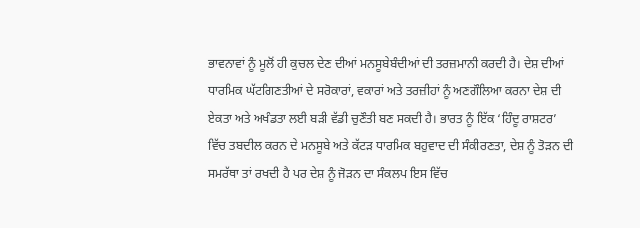ਭਾਵਨਾਵਾਂ ਨੂੰ ਮੂਲੋਂ ਹੀ ਕੁਚਲ ਦੇਣ ਦੀਆਂ ਮਨਸੂਬੇਬੰਦੀਆਂ ਦੀ ਤਰਜ਼ਮਾਨੀ ਕਰਦੀ ਹੈ। ਦੇਸ਼ ਦੀਆਂ ਧਾਰਮਿਕ ਘੱਟਗਿਣਤੀਆਂ ਦੇ ਸਰੋਕਾਰਾਂ, ਵਕਾਰਾਂ ਅਤੇ ਤਰਜ਼ੀਹਾਂ ਨੂੰ ਅਣਗੌਲਿਆ ਕਰਨਾ ਦੇਸ਼ ਦੀ ਏਕਤਾ ਅਤੇ ਅਖੰਡਤਾ ਲਈ ਬੜੀ ਵੱਡੀ ਚੁਣੌਤੀ ਬਣ ਸਕਦੀ ਹੈ। ਭਾਰਤ ਨੂੰ ਇੱਕ ‘ਹਿੰਦੂ ਰਾਸ਼ਟਰ’ ਵਿੱਚ ਤਬਦੀਲ ਕਰਨ ਦੇ ਮਨਸੂਬੇ ਅਤੇ ਕੱਟੜ ਧਾਰਮਿਕ ਬਹੁਵਾਦ ਦੀ ਸੰਕੀਰਣਤਾ, ਦੇਸ਼ ਨੂੰ ਤੋੜਨ ਦੀ ਸਮਰੱਥਾ ਤਾਂ ਰਖਦੀ ਹੈ ਪਰ ਦੇਸ਼ ਨੂੰ ਜੋੜਨ ਦਾ ਸੰਕਲਪ ਇਸ ਵਿੱਚ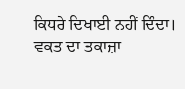ਕਿਧਰੇ ਦਿਖਾਈ ਨਹੀਂ ਦਿੰਦਾ। ਵਕਤ ਦਾ ਤਕਾਜ਼ਾ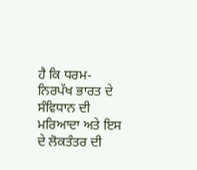ਹੈ ਕਿ ਧਰਮ-ਨਿਰਪੱਖ ਭਾਰਤ ਦੇ ਸੰਵਿਧਾਨ ਦੀ ਮਰਿਆਦਾ ਅਤੇ ਇਸ ਦੇ ਲੋਕਤੰਤਰ ਦੀ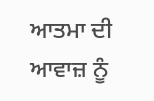ਆਤਮਾ ਦੀ ਆਵਾਜ਼ ਨੂੰ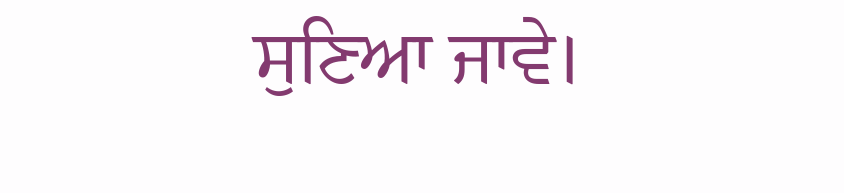ਸੁਣਿਆ ਜਾਵੇ।